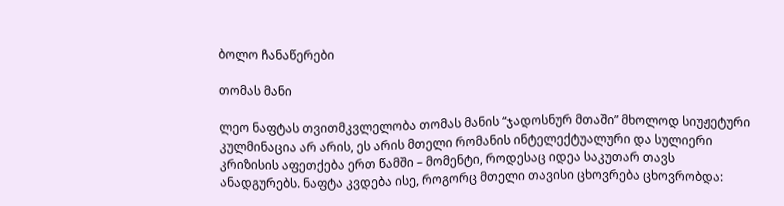ბოლო ჩანაწერები

თომას მანი

ლეო ნაფტას თვითმკვლელობა თომას მანის “ჯადოსნურ მთაში” მხოლოდ სიუჟეტური კულმინაცია არ არის, ეს არის მთელი რომანის ინტელექტუალური და სულიერი კრიზისის აფეთქება ერთ წამში – მომენტი, როდესაც იდეა საკუთარ თავს ანადგურებს. ნაფტა კვდება ისე, როგორც მთელი თავისი ცხოვრება ცხოვრობდა: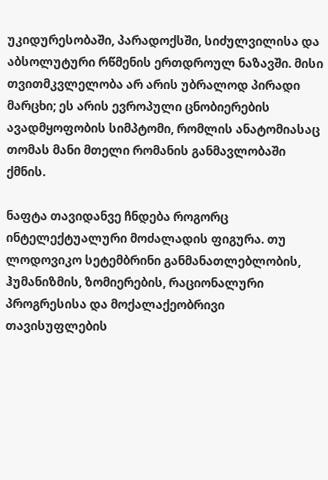უკიდურესობაში, პარადოქსში, სიძულვილისა და აბსოლუტური რწმენის ერთდროულ ნაზავში. მისი თვითმკვლელობა არ არის უბრალოდ პირადი მარცხი; ეს არის ევროპული ცნობიერების ავადმყოფობის სიმპტომი, რომლის ანატომიასაც თომას მანი მთელი რომანის განმავლობაში ქმნის.

ნაფტა თავიდანვე ჩნდება როგორც ინტელექტუალური მოძალადის ფიგურა. თუ ლოდოვიკო სეტემბრინი განმანათლებლობის, ჰუმანიზმის, ზომიერების, რაციონალური პროგრესისა და მოქალაქეობრივი თავისუფლების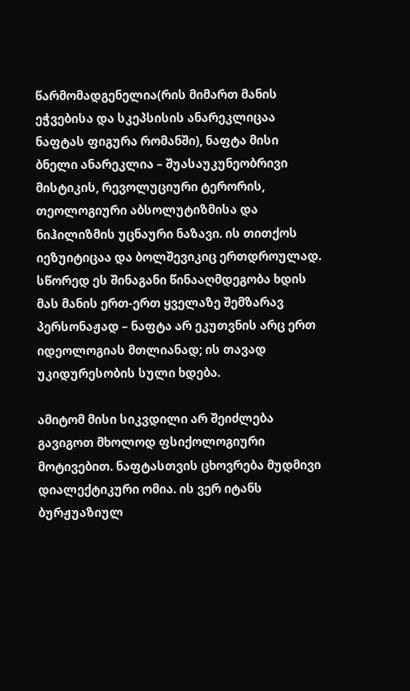წარმომადგენელია(რის მიმართ მანის ეჭვებისა და სკეპსისის ანარეკლიცაა ნაფტას ფიგურა რომანში), ნაფტა მისი ბნელი ანარეკლია – შუასაუკუნეობრივი მისტიკის, რევოლუციური ტერორის, თეოლოგიური აბსოლუტიზმისა და ნიჰილიზმის უცნაური ნაზავი. ის თითქოს იეზუიტიცაა და ბოლშევიკიც ერთდროულად. სწორედ ეს შინაგანი წინააღმდეგობა ხდის მას მანის ერთ-ერთ ყველაზე შემზარავ პერსონაჟად – ნაფტა არ ეკუთვნის არც ერთ იდეოლოგიას მთლიანად; ის თავად უკიდურესობის სული ხდება.

ამიტომ მისი სიკვდილი არ შეიძლება გავიგოთ მხოლოდ ფსიქოლოგიური მოტივებით. ნაფტასთვის ცხოვრება მუდმივი დიალექტიკური ომია. ის ვერ იტანს ბურჟუაზიულ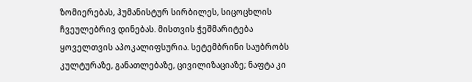ზომიერებას, ჰუმანისტურ სირბილეს, სიცოცხლის ჩვეულებრივ დინებას. მისთვის ჭეშმარიტება ყოველთვის აპოკალიფსურია. სეტემბრინი საუბრობს კულტურაზე, განათლებაზე, ცივილიზაციაზე; ნაფტა კი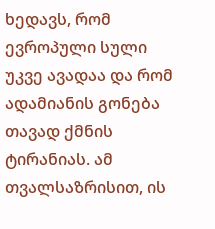ხედავს, რომ ევროპული სული უკვე ავადაა და რომ ადამიანის გონება თავად ქმნის ტირანიას. ამ თვალსაზრისით, ის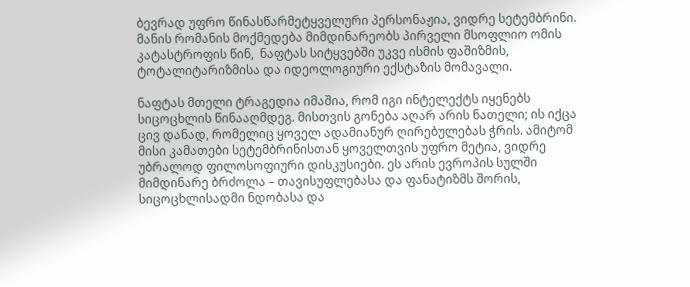ბევრად უფრო წინასწარმეტყველური პერსონაჟია, ვიდრე სეტემბრინი. მანის რომანის მოქმედება მიმდინარეობს პირველი მსოფლიო ომის კატასტროფის წინ,  ნაფტას სიტყვებში უკვე ისმის ფაშიზმის, ტოტალიტარიზმისა და იდეოლოგიური ექსტაზის მომავალი.

ნაფტას მთელი ტრაგედია იმაშია, რომ იგი ინტელექტს იყენებს სიცოცხლის წინააღმდეგ. მისთვის გონება აღარ არის ნათელი; ის იქცა ცივ დანად, რომელიც ყოველ ადამიანურ ღირებულებას ჭრის. ამიტომ მისი კამათები სეტემბრინისთან ყოველთვის უფრო მეტია, ვიდრე უბრალოდ ფილოსოფიური დისკუსიები. ეს არის ევროპის სულში მიმდინარე ბრძოლა – თავისუფლებასა და ფანატიზმს შორის, სიცოცხლისადმი ნდობასა და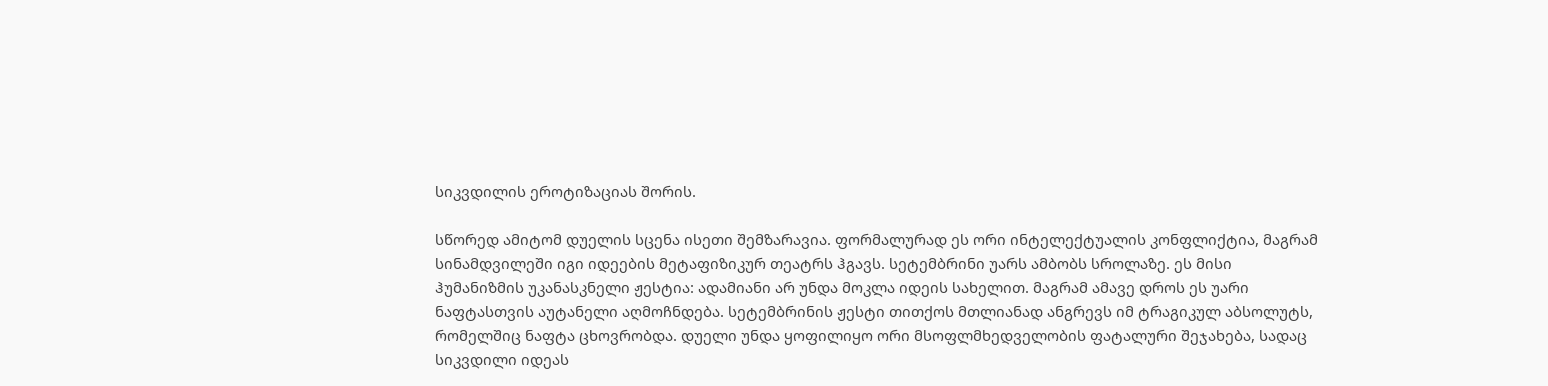სიკვდილის ეროტიზაციას შორის.

სწორედ ამიტომ დუელის სცენა ისეთი შემზარავია. ფორმალურად ეს ორი ინტელექტუალის კონფლიქტია, მაგრამ სინამდვილეში იგი იდეების მეტაფიზიკურ თეატრს ჰგავს. სეტემბრინი უარს ამბობს სროლაზე. ეს მისი ჰუმანიზმის უკანასკნელი ჟესტია: ადამიანი არ უნდა მოკლა იდეის სახელით. მაგრამ ამავე დროს ეს უარი ნაფტასთვის აუტანელი აღმოჩნდება. სეტემბრინის ჟესტი თითქოს მთლიანად ანგრევს იმ ტრაგიკულ აბსოლუტს, რომელშიც ნაფტა ცხოვრობდა. დუელი უნდა ყოფილიყო ორი მსოფლმხედველობის ფატალური შეჯახება, სადაც სიკვდილი იდეას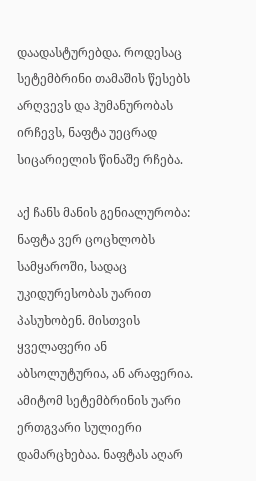დაადასტურებდა. როდესაც სეტემბრინი თამაშის წესებს არღვევს და ჰუმანურობას ირჩევს, ნაფტა უეცრად სიცარიელის წინაშე რჩება.

აქ ჩანს მანის გენიალურობა: ნაფტა ვერ ცოცხლობს სამყაროში, სადაც უკიდურესობას უარით პასუხობენ. მისთვის ყველაფერი ან აბსოლუტურია, ან არაფერია. ამიტომ სეტემბრინის უარი ერთგვარი სულიერი დამარცხებაა. ნაფტას აღარ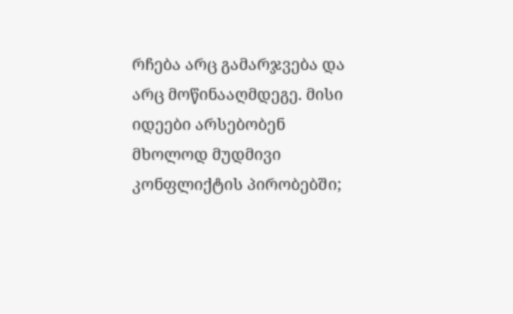რჩება არც გამარჯვება და არც მოწინააღმდეგე. მისი იდეები არსებობენ მხოლოდ მუდმივი კონფლიქტის პირობებში;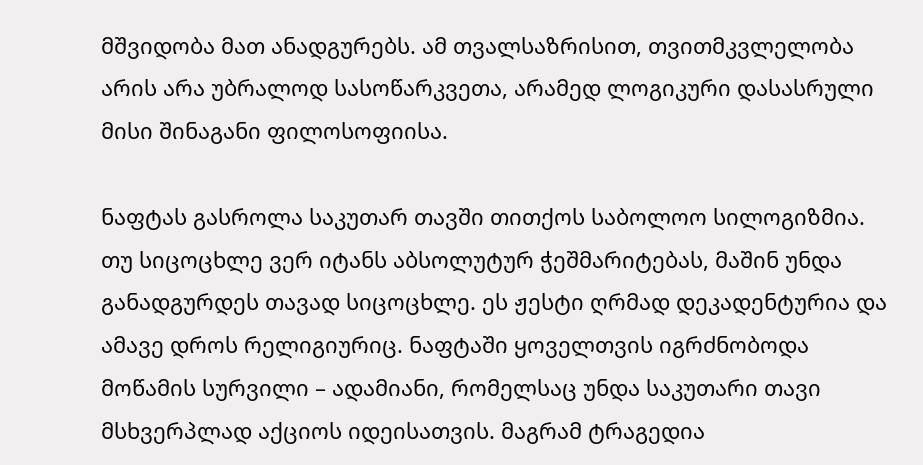მშვიდობა მათ ანადგურებს. ამ თვალსაზრისით, თვითმკვლელობა არის არა უბრალოდ სასოწარკვეთა, არამედ ლოგიკური დასასრული მისი შინაგანი ფილოსოფიისა.

ნაფტას გასროლა საკუთარ თავში თითქოს საბოლოო სილოგიზმია. თუ სიცოცხლე ვერ იტანს აბსოლუტურ ჭეშმარიტებას, მაშინ უნდა განადგურდეს თავად სიცოცხლე. ეს ჟესტი ღრმად დეკადენტურია და ამავე დროს რელიგიურიც. ნაფტაში ყოველთვის იგრძნობოდა მოწამის სურვილი – ადამიანი, რომელსაც უნდა საკუთარი თავი მსხვერპლად აქციოს იდეისათვის. მაგრამ ტრაგედია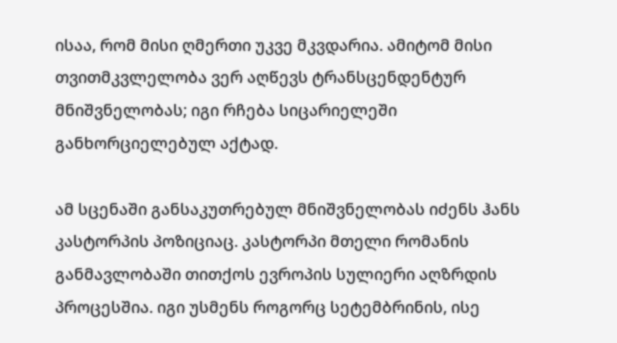ისაა, რომ მისი ღმერთი უკვე მკვდარია. ამიტომ მისი თვითმკვლელობა ვერ აღწევს ტრანსცენდენტურ მნიშვნელობას; იგი რჩება სიცარიელეში განხორციელებულ აქტად.

ამ სცენაში განსაკუთრებულ მნიშვნელობას იძენს ჰანს კასტორპის პოზიციაც. კასტორპი მთელი რომანის განმავლობაში თითქოს ევროპის სულიერი აღზრდის პროცესშია. იგი უსმენს როგორც სეტემბრინის, ისე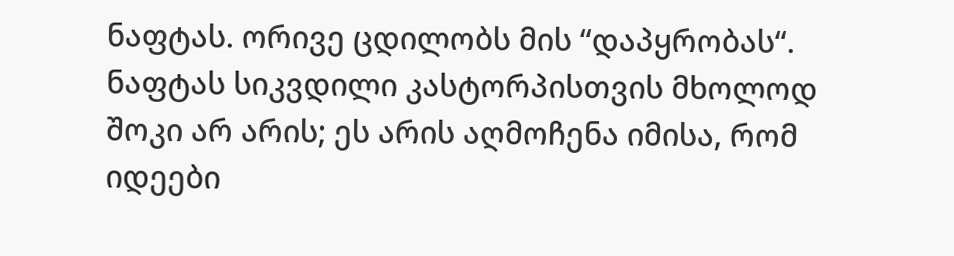ნაფტას. ორივე ცდილობს მის “დაპყრობას“. ნაფტას სიკვდილი კასტორპისთვის მხოლოდ შოკი არ არის; ეს არის აღმოჩენა იმისა, რომ იდეები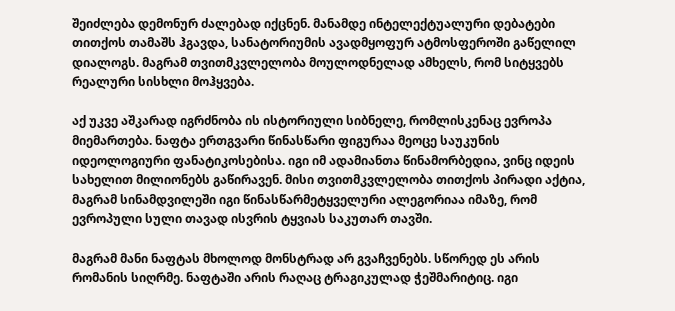შეიძლება დემონურ ძალებად იქცნენ. მანამდე ინტელექტუალური დებატები თითქოს თამაშს ჰგავდა, სანატორიუმის ავადმყოფურ ატმოსფეროში გაწელილ დიალოგს. მაგრამ თვითმკვლელობა მოულოდნელად ამხელს, რომ სიტყვებს რეალური სისხლი მოჰყვება.

აქ უკვე აშკარად იგრძნობა ის ისტორიული სიბნელე, რომლისკენაც ევროპა მიემართება. ნაფტა ერთგვარი წინასწარი ფიგურაა მეოცე საუკუნის იდეოლოგიური ფანატიკოსებისა. იგი იმ ადამიანთა წინამორბედია, ვინც იდეის სახელით მილიონებს გაწირავენ. მისი თვითმკვლელობა თითქოს პირადი აქტია, მაგრამ სინამდვილეში იგი წინასწარმეტყველური ალეგორიაა იმაზე, რომ ევროპული სული თავად ისვრის ტყვიას საკუთარ თავში.

მაგრამ მანი ნაფტას მხოლოდ მონსტრად არ გვაჩვენებს. სწორედ ეს არის რომანის სიღრმე. ნაფტაში არის რაღაც ტრაგიკულად ჭეშმარიტიც. იგი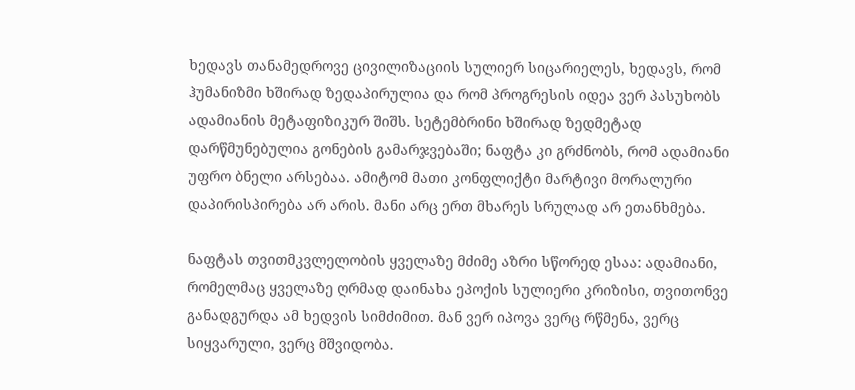ხედავს თანამედროვე ცივილიზაციის სულიერ სიცარიელეს, ხედავს, რომ ჰუმანიზმი ხშირად ზედაპირულია და რომ პროგრესის იდეა ვერ პასუხობს ადამიანის მეტაფიზიკურ შიშს. სეტემბრინი ხშირად ზედმეტად დარწმუნებულია გონების გამარჯვებაში; ნაფტა კი გრძნობს, რომ ადამიანი უფრო ბნელი არსებაა. ამიტომ მათი კონფლიქტი მარტივი მორალური დაპირისპირება არ არის. მანი არც ერთ მხარეს სრულად არ ეთანხმება.

ნაფტას თვითმკვლელობის ყველაზე მძიმე აზრი სწორედ ესაა: ადამიანი, რომელმაც ყველაზე ღრმად დაინახა ეპოქის სულიერი კრიზისი, თვითონვე განადგურდა ამ ხედვის სიმძიმით. მან ვერ იპოვა ვერც რწმენა, ვერც სიყვარული, ვერც მშვიდობა.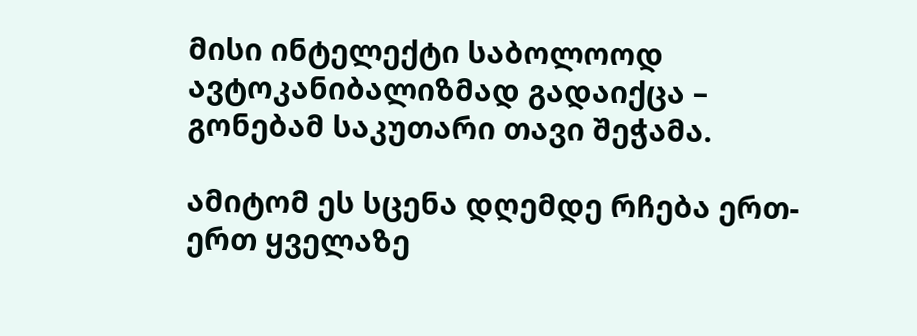მისი ინტელექტი საბოლოოდ ავტოკანიბალიზმად გადაიქცა – გონებამ საკუთარი თავი შეჭამა.

ამიტომ ეს სცენა დღემდე რჩება ერთ-ერთ ყველაზე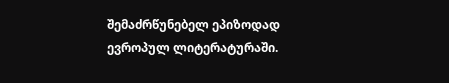შემაძრწუნებელ ეპიზოდად ევროპულ ლიტერატურაში.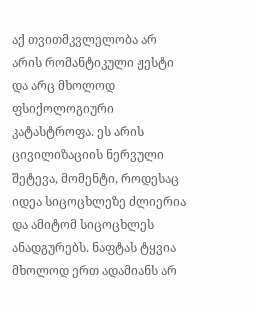აქ თვითმკვლელობა არ არის რომანტიკული ჟესტი და არც მხოლოდ ფსიქოლოგიური კატასტროფა. ეს არის ცივილიზაციის ნერვული შეტევა, მომენტი, როდესაც იდეა სიცოცხლეზე ძლიერია და ამიტომ სიცოცხლეს ანადგურებს. ნაფტას ტყვია მხოლოდ ერთ ადამიანს არ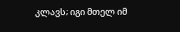კლავს; იგი მთელ იმ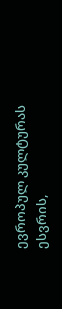ევროპულ კულტურას ესვრის,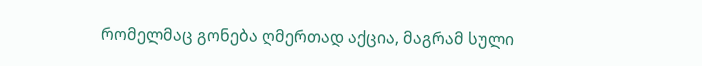რომელმაც გონება ღმერთად აქცია, მაგრამ სული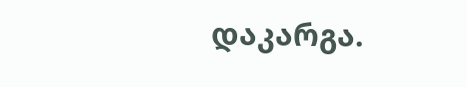დაკარგა.